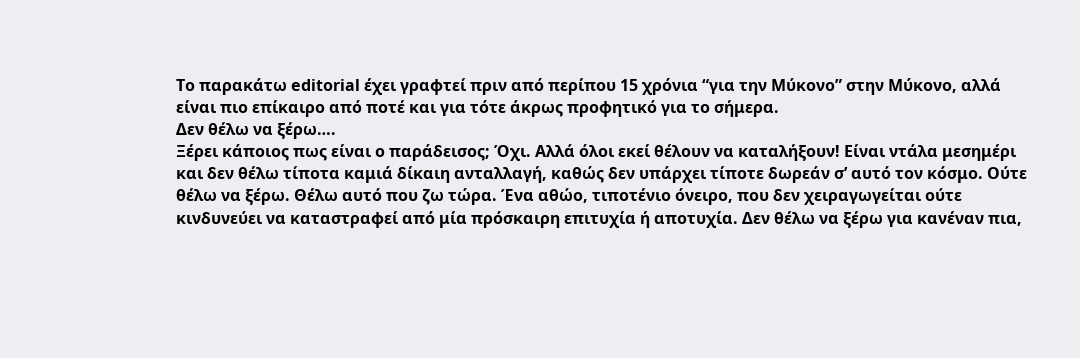Το παρακάτω editorial έχει γραφτεί πριν από περίπου 15 χρόνια “για την Μύκονο” στην Μύκονο, αλλά είναι πιο επίκαιρο από ποτέ και για τότε άκρως προφητικό για το σήμερα.
Δεν θέλω να ξέρω….
Ξέρει κάποιος πως είναι ο παράδεισος; Όχι. Αλλά όλοι εκεί θέλουν να καταλήξουν! Είναι ντάλα μεσημέρι και δεν θέλω τίποτα καμιά δίκαιη ανταλλαγή, καθώς δεν υπάρχει τίποτε δωρεάν σ’ αυτό τον κόσμο. Ούτε θέλω να ξέρω. Θέλω αυτό που ζω τώρα. Ένα αθώο, τιποτένιο όνειρο, που δεν χειραγωγείται ούτε κινδυνεύει να καταστραφεί από μία πρόσκαιρη επιτυχία ή αποτυχία. Δεν θέλω να ξέρω για κανέναν πια,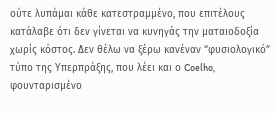ούτε λυπάμαι κάθε κατεστραμμένο, που επιτέλους κατάλαβε ότι δεν γίνεται να κυνηγάς την ματαιοδοξία χωρίς κόστος. Δεν θέλω να ξέρω κανέναν “φυσιολογικό” τύπο της Υπερπράξης, που λέει και ο Coelho, φουνταρισμένο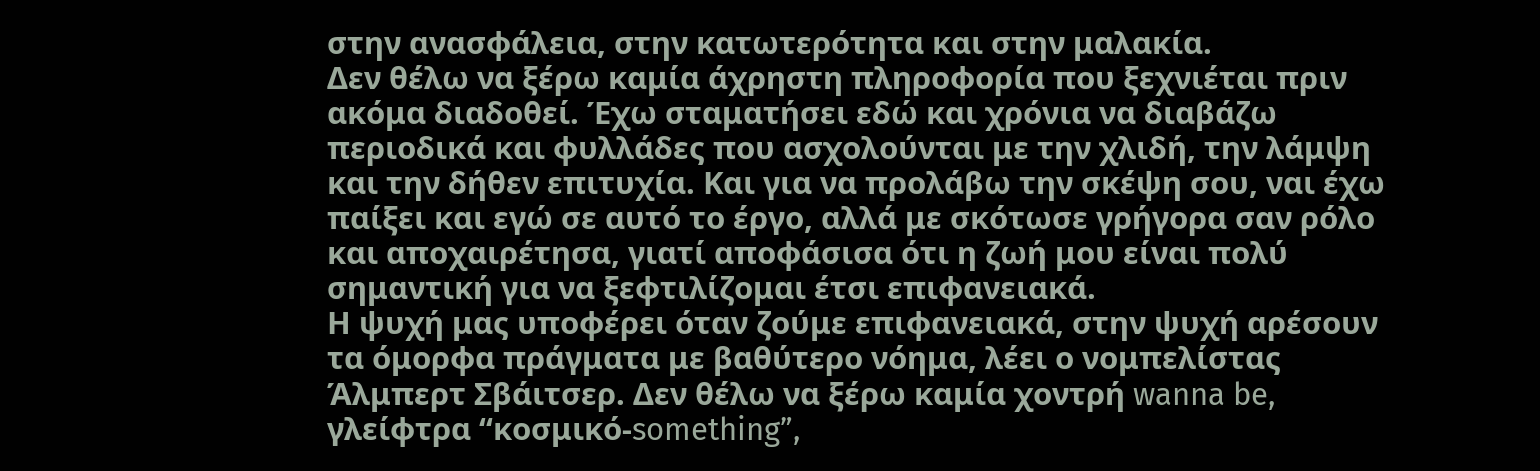στην ανασφάλεια, στην κατωτερότητα και στην μαλακία.
Δεν θέλω να ξέρω καμία άχρηστη πληροφορία που ξεχνιέται πριν ακόμα διαδοθεί. Έχω σταματήσει εδώ και χρόνια να διαβάζω περιοδικά και φυλλάδες που ασχολούνται με την χλιδή, την λάμψη και την δήθεν επιτυχία. Και για να προλάβω την σκέψη σου, ναι έχω παίξει και εγώ σε αυτό το έργο, αλλά με σκότωσε γρήγορα σαν ρόλο και αποχαιρέτησα, γιατί αποφάσισα ότι η ζωή μου είναι πολύ σημαντική για να ξεφτιλίζομαι έτσι επιφανειακά.
Η ψυχή μας υποφέρει όταν ζούμε επιφανειακά, στην ψυχή αρέσουν τα όμορφα πράγματα με βαθύτερο νόημα, λέει ο νομπελίστας Άλμπερτ Σβάιτσερ. Δεν θέλω να ξέρω καμία χοντρή wanna be, γλείφτρα “κοσμικό-something”,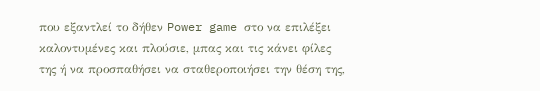που εξαντλεί το δήθεν Power game στο να επιλέξει καλοντυμένες και πλούσιε, μπας και τις κάνει φίλες της ή να προσπαθήσει να σταθεροποιήσει την θέση της,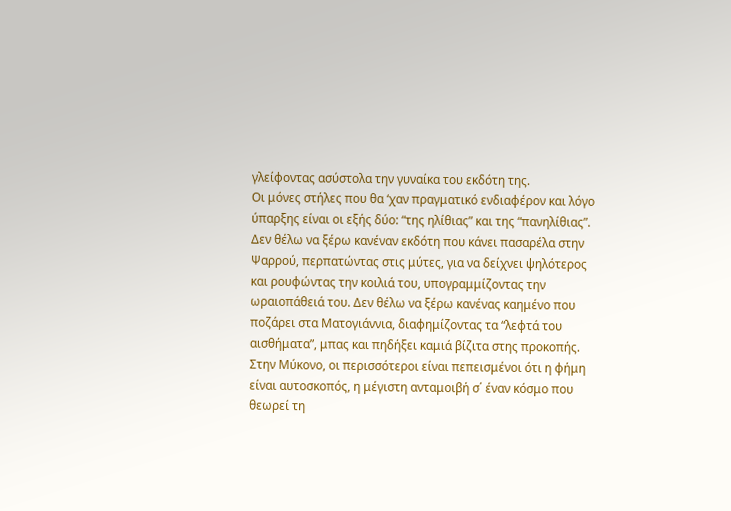γλείφοντας ασύστολα την γυναίκα του εκδότη της.
Οι μόνες στήλες που θα ‘χαν πραγματικό ενδιαφέρον και λόγο ύπαρξης είναι οι εξής δύο: “της ηλίθιας” και της “πανηλίθιας”.
Δεν θέλω να ξέρω κανέναν εκδότη που κάνει πασαρέλα στην Ψαρρού, περπατώντας στις μύτες, για να δείχνει ψηλότερος και ρουφώντας την κοιλιά του, υπογραμμίζοντας την ωραιοπάθειά του. Δεν θέλω να ξέρω κανένας καημένο που ποζάρει στα Ματογιάννια, διαφημίζοντας τα “λεφτά του αισθήματα”, μπας και πηδήξει καμιά βίζιτα στης προκοπής. Στην Μύκονο, οι περισσότεροι είναι πεπεισμένοι ότι η φήμη είναι αυτοσκοπός, η μέγιστη ανταμοιβή σ΄ έναν κόσμο που θεωρεί τη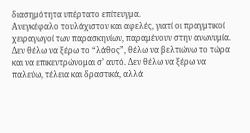διασημότητα υπέρτατο επίτευγμα.
Ανεγκέφαλο τουλάχιστον και αφελές, γιατί οι πραγμτικοί χειραγωγοί των παρασκηνίων, παραμένουν στην ανωνυμία. Δεν θέλω να ξέρω το “λάθος”, θέλω να βελτιώνω το τώρα και να επικεντρώνομαι σ’ αυτό. Δεν θέλω να ξέρω να παλεύω, τέλεια και δραστικά, αλλά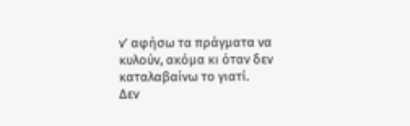ν’ αφήσω τα πράγματα να κυλούν, ακόμα κι όταν δεν καταλαβαίνω το γιατί.
Δεν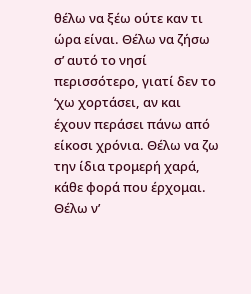θέλω να ξέω ούτε καν τι ώρα είναι. Θέλω να ζήσω σ’ αυτό το νησί περισσότερο, γιατί δεν το ‘χω χορτάσει, αν και έχουν περάσει πάνω από είκοσι χρόνια. Θέλω να ζω την ίδια τρομερή χαρά, κάθε φορά που έρχομαι. Θέλω ν’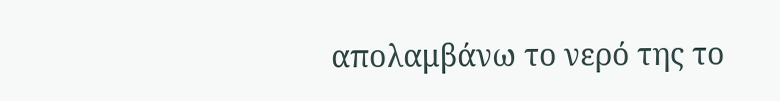απολαμβάνω το νερό της το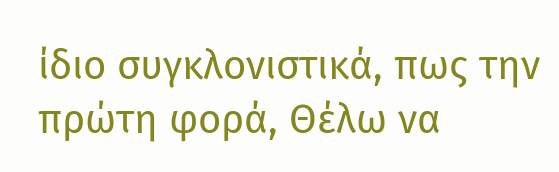ίδιο συγκλονιστικά, πως την πρώτη φορά, Θέλω να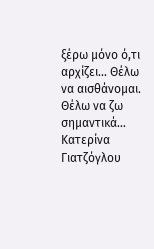ξέρω μόνο ό,τι αρχίζει… Θέλω να αισθάνομαι. Θέλω να ζω σημαντικά…
Κατερίνα Γιατζόγλου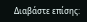Διαβάστε επίσης: